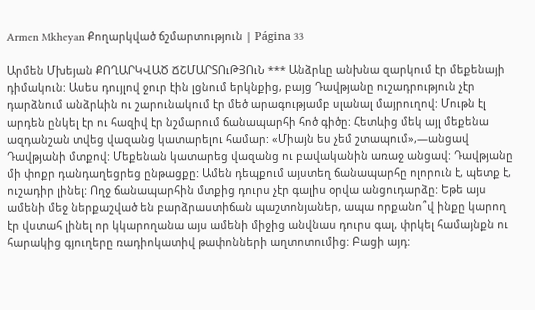Armen Mkheyan Քողարկված ճշմարտություն | Página 33

Արմեն Մխեյան ՔՈՂԱՐԿՎԱԾ ՃՇՄԱՐՏՈւԹՅՈւՆ *** Անձրևը անխնա զարկում էր մեքենայի դիմակուն: Ասես դույլով ջուր էին լցնում երկնքից, բայց Դավթյանը ուշադրություն չէր դարձնում անձրևին ու շարունակում էր մեծ արագությամբ սլանալ մայրուղով: Մութն էլ արդեն ընկել էր ու հազիվ էր նշմարում ճանապարհի հոծ գիծը: Հետևից մեկ այլ մեքենա ազդանշան տվեց վազանց կատարելու համար: «Միայն ես չեմ շտապում»,―անցավ Դավթյանի մտքով: Մեքենան կատարեց վազանց ու բավականին առաջ անցավ: Դավթյանը մի փոքր դանդաղեցրեց ընթացքը: Ամեն դեպքում այստեղ ճանապարհը ոլորուն է, պետք է, ուշադիր լինել: Ողջ ճանապարհին մտքից դուրս չէր գալիս օրվա անցուդարձը: Եթե այս ամենի մեջ ներքաշված են բարձրաստիճան պաշտոնյաներ, ապա որքանո՞վ ինքը կարող էր վստահ լինել որ կկարողանա այս ամենի միջից անվնաս դուրս գալ, փրկել համայնքն ու հարակից գյուղերը ռադիոկատիվ թափոնների աղտոտումից: Բացի այդ: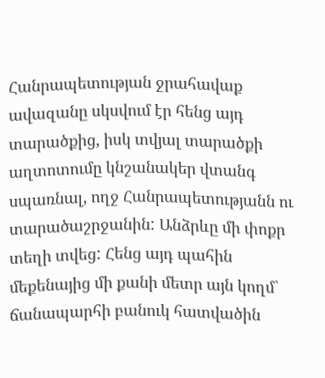Հանրապետության ջրահավաք ավազանը սկսվում էր հենց այդ տարածքից, իսկ տվյալ տարածքի աղտոտումը կնշանակեր վտանգ սպառնալ, ողջ Հանրապետությանն ու տարածաշրջանին: Անձրևը մի փոքր տեղի տվեց: Հենց այդ պահին մեքենայից մի քանի մետր այն կողմ` ճանապարհի բանուկ հատվածին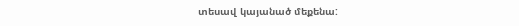տեսավ կայանած մեքենա: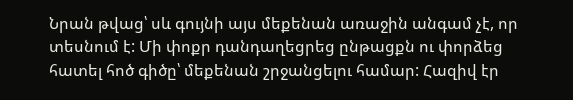Նրան թվաց՝ սև գույնի այս մեքենան առաջին անգամ չէ, որ տեսնում է: Մի փոքր դանդաղեցրեց ընթացքն ու փորձեց հատել հոծ գիծը՝ մեքենան շրջանցելու համար: Հազիվ էր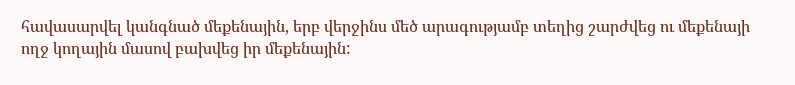հավասարվել կանգնած մեքենային, երբ վերջինս մեծ արագությամբ տեղից շարժվեց ու մեքենայի ողջ կողային մասով բախվեց իր մեքենային: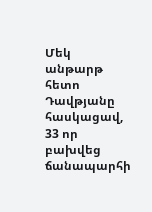Մեկ անթարթ հետո Դավթյանը հասկացավ, 33 որ բախվեց ճանապարհի